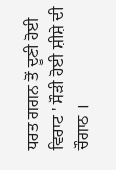ਧਰਤ ਗਗਨ ਤੋਂ ਦੂਣੀ ਹੋਈ ਵਿਰਾਟ ' ਸੌੜੀ ਹੋਈ ਸ਼ੀਸ਼ੇ ਦੀ ਚੌਗਾਠ ।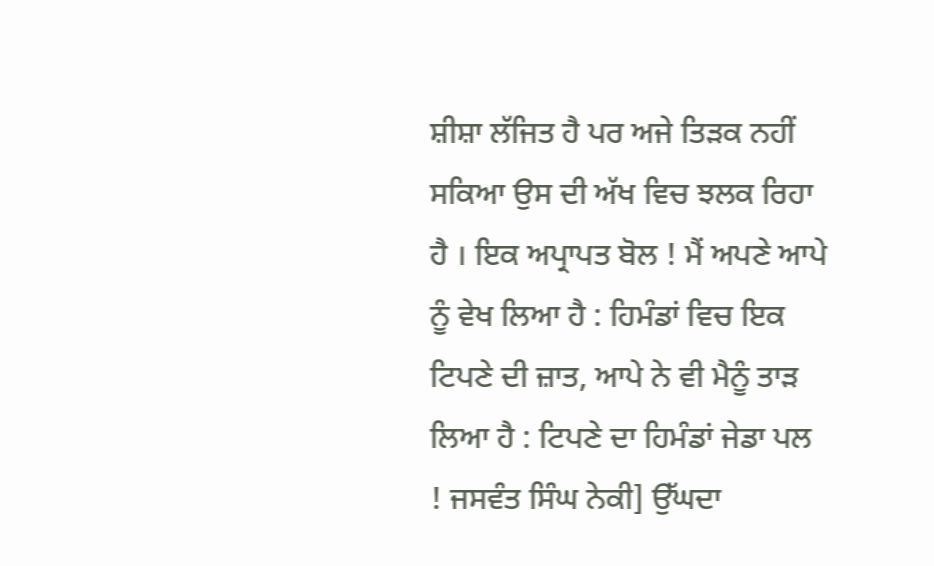ਸ਼ੀਸ਼ਾ ਲੱਜਿਤ ਹੈ ਪਰ ਅਜੇ ਤਿੜਕ ਨਹੀਂ ਸਕਿਆ ਉਸ ਦੀ ਅੱਖ ਵਿਚ ਝਲਕ ਰਿਹਾ ਹੈ । ਇਕ ਅਪ੍ਰਾਪਤ ਬੋਲ ! ਮੈਂ ਅਪਣੇ ਆਪੇ ਨੂੰ ਵੇਖ ਲਿਆ ਹੈ : ਹਿਮੰਡਾਂ ਵਿਚ ਇਕ ਟਿਪਣੇ ਦੀ ਜ਼ਾਤ, ਆਪੇ ਨੇ ਵੀ ਮੈਨੂੰ ਤਾੜ ਲਿਆ ਹੈ : ਟਿਪਣੇ ਦਾ ਹਿਮੰਡਾਂ ਜੇਡਾ ਪਲ ! ਜਸਵੰਤ ਸਿੰਘ ਨੇਕੀ] ਉੱਘਦਾ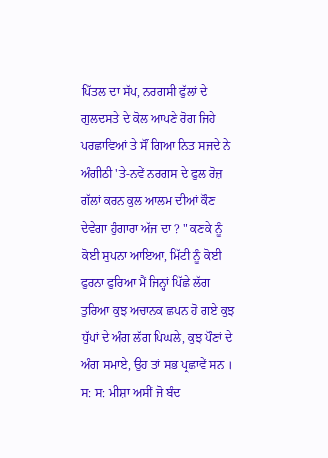ਪਿੱਤਲ ਦਾ ਸੱਪ, ਨਰਗਸੀ ਫੁੱਲਾਂ ਦੇ ਗੁਲਦਸਤੇ ਦੇ ਕੋਲ ਆਪਣੇ ਰੋਗ ਜਿਹੇ ਪਰਛਾਵਿਆਂ ਤੇ ਸੌਂ ਗਿਆ ਨਿਤ ਸਜਦੇ ਨੇ ਅੰਗੀਠੀ 'ਤੇ-ਨਵੇਂ ਨਰਗਸ ਦੇ ਫੁਲ ਰੋਜ਼ ਗੱਲਾਂ ਕਰਨ ਕੁਲ ਆਲਮ ਦੀਆਂ ਕੌਣ ਦੇਵੇਗਾ ਹੁੰਗਾਰਾ ਅੱਜ ਦਾ ? " ਕਣਕੇ ਨੂੰ ਕੋਈ ਸੁਪਨਾ ਆਇਆ, ਮਿੱਟੀ ਨੂੰ ਕੋਈ ਫੁਰਨਾ ਫੁਰਿਆ ਮੈਂ ਜਿਨ੍ਹਾਂ ਪਿੱਛੇ ਲੱਗ ਤੁਰਿਆ ਕੁਝ ਅਚਾਨਕ ਛਪਨ ਹੋ ਗਏ ਕੁਝ ਧੁੱਪਾਂ ਦੇ ਅੰਗ ਲੱਗ ਪਿਘਲੇ, ਕੁਝ ਪੌਣਾਂ ਦੇ ਅੰਗ ਸਮਾਏ, ਉਹ ਤਾਂ ਸਭ ਪ੍ਰਛਾਵੇਂ ਸਨ । ਸ: ਸ: ਮੀਸ਼ਾ ਅਸੀਂ ਜੋ ਬੰਦ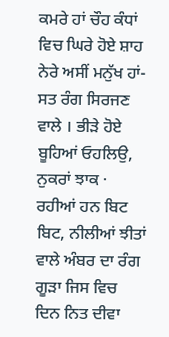ਕਮਰੇ ਹਾਂ ਚੌਹ ਕੰਧਾਂ ਵਿਚ ਘਿਰੇ ਹੋਏ ਸ਼ਾਹ ਨੇਰੇ ਅਸੀਂ ਮਨੁੱਖ ਹਾਂ-ਸਤ ਰੰਗ ਸਿਰਜਣ ਵਾਲੇ । ਭੀੜੇ ਹੋਏ ਬੂਹਿਆਂ ਓਹਲਿਉ, ਨੁਕਰਾਂ ਝਾਕ · ਰਹੀਆਂ ਹਨ ਬਿਟ ਬਿਟ, ਨੀਲੀਆਂ ਝੀਤਾਂ ਵਾਲੇ ਅੰਬਰ ਦਾ ਰੰਗ ਗੂੜਾ ਜਿਸ ਵਿਚ ਦਿਨ ਨਿਤ ਦੀਵਾ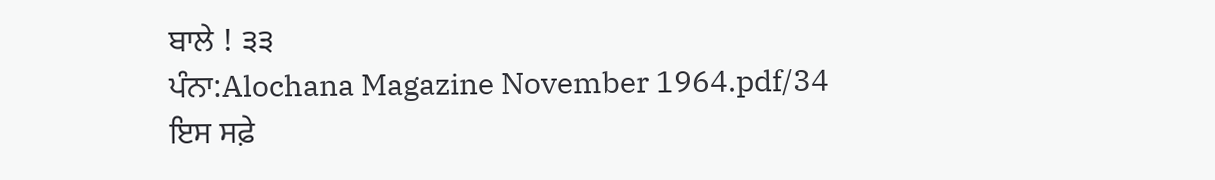ਬਾਲੇ ! ੩੩
ਪੰਨਾ:Alochana Magazine November 1964.pdf/34
ਇਸ ਸਫ਼ੇ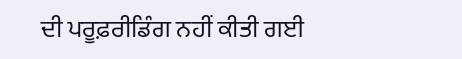ਦੀ ਪਰੂਫ਼ਰੀਡਿੰਗ ਨਹੀਂ ਕੀਤੀ ਗਈ